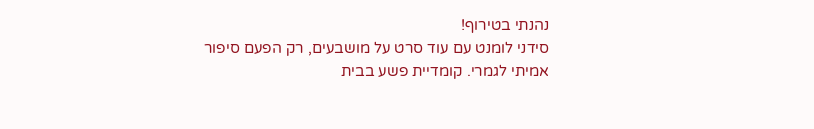נהנתי בטירוף!
סידני לומנט עם עוד סרט על מושבעים, רק הפעם סיפור אמיתי לגמרי. קומדיית פשע בבית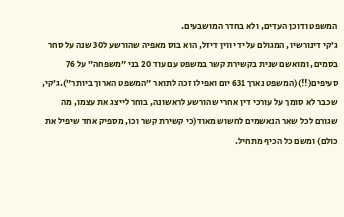המשפט ודוכן העדים, ולא בחדר המושבעים.
ג׳קי דינורשיו, המגולם על ידי ווין דיזל, הוא בוס מאפיה שהורשע ל30 שנה על סחר בסמים, ומואשם שנית בקשירת קשר במשפט עם עוד 20 בני ״משפחה״ על 76 סעיפים(!!)(המשפט נארך 631 יום ואפילו זכה לתואר ״המשפט הארוך ביותר״).ג׳קי, שכבר לא סומך על עורכי דין אחרי שהורשע לראשונה, בוחר לייצג את עצמו, מה שגורם לכל שאר הנאשמים לחשוש מאוד(כי קשירת קשר וכו, מספיק אחד שיפיל את כולם) ומשם כל הכיף מתחיל.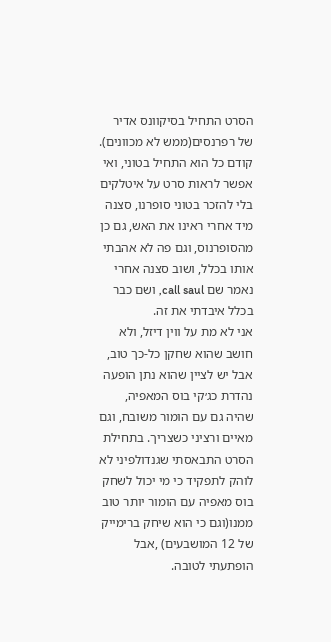הסרט התחיל בסיקוונס אדיר של רפרנסים(ממש לא מכוונים). קודם כל הוא התחיל בטוני, ואי אפשר לראות סרט על איטלקים בלי להזכר בטוני סופרנו, סצנה מיד אחרי ראינו את האש, גם כן מהסופרנוס, וגם פה לא אהבתי אותו בכלל, ושוב סצנה אחרי נאמר שם call saul, ושם כבר בכלל איבדתי את זה.
אני לא מת על ווין דיזל, ולא חושב שהוא שחקן כל-כך טוב, אבל יש לציין שהוא נתן הופעה נהדרת כג׳קי בוס המאפיה, שהיה גם עם הומור משובח, וגם מאיים ורציני כשצריך. בתחילת הסרט התבאסתי שגנדולפיני לא לוהק לתפקיד כי מי יכול לשחק בוס מאפיה עם הומור יותר טוב ממנו(וגם כי הוא שיחק ברימייק של 12 המושבעים) ,אבל הופתעתי לטובה.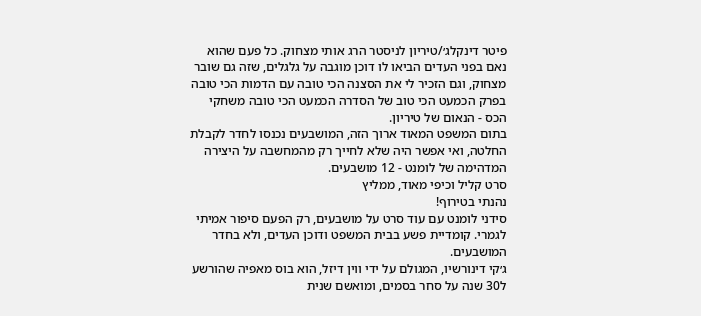פיטר דינקלג׳/טיריון לניסטר הרג אותי מצחוק. כל פעם שהוא נאם בפני העדים הביאו לו דוכן מוגבה על גלגלים, שזה גם שובר מצחוק, וגם הזכיר לי את הסצנה הכי טובה עם הדמות הכי טובה בפרק הכמעט הכי טוב של הסדרה הכמעט הכי טובה משחקי הכס - הנאום של טיריון.
בתום המשפט המאוד ארוך הזה, המושבעים נכנסו לחדר לקבלת החלטה, ואי אפשר היה שלא לחייך רק מהמחשבה על היצירה המדהימה של לומנט - 12 מושבעים.
סרט קליל וכיפי מאוד, ממליץ
נהנתי בטירוף!
סידני לומנט עם עוד סרט על מושבעים, רק הפעם סיפור אמיתי לגמרי. קומדיית פשע בבית המשפט ודוכן העדים, ולא בחדר המושבעים.
ג׳קי דינורשיו, המגולם על ידי ווין דיזל, הוא בוס מאפיה שהורשע ל30 שנה על סחר בסמים, ומואשם שנית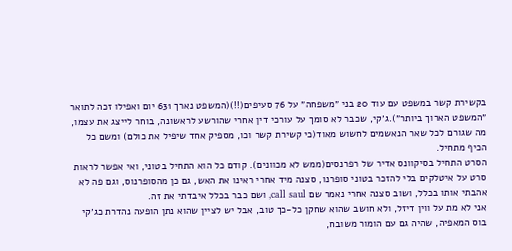בקשירת קשר במשפט עם עוד 20 בני ״משפחה״ על 76 סעיפים(!!)(המשפט נארך 631 יום ואפילו זכה לתואר ״המשפט הארוך ביותר״).ג׳קי, שכבר לא סומך על עורכי דין אחרי שהורשע לראשונה, בוחר לייצג את עצמו, מה שגורם לכל שאר הנאשמים לחשוש מאוד(כי קשירת קשר וכו, מספיק אחד שיפיל את כולם) ומשם כל הכיף מתחיל.
הסרט התחיל בסיקוונס אדיר של רפרנסים(ממש לא מכוונים). קודם כל הוא התחיל בטוני, ואי אפשר לראות סרט על איטלקים בלי להזכר בטוני סופרנו, סצנה מיד אחרי ראינו את האש, גם כן מהסופרנוס, וגם פה לא אהבתי אותו בכלל, ושוב סצנה אחרי נאמר שם call saul, ושם כבר בכלל איבדתי את זה.
אני לא מת על ווין דיזל, ולא חושב שהוא שחקן כל-כך טוב, אבל יש לציין שהוא נתן הופעה נהדרת כג׳קי בוס המאפיה, שהיה גם עם הומור משובח,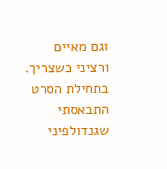וגם מאיים ורציני כשצריך. בתחילת הסרט התבאסתי שגנדולפיני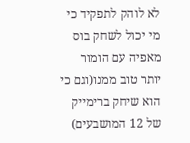לא לוהק לתפקיד כי מי יכול לשחק בוס מאפיה עם הומור יותר טוב ממנו(וגם כי הוא שיחק ברימייק של 12 המושבעים)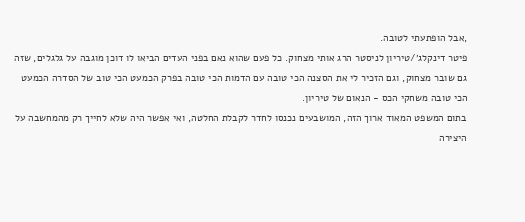,אבל הופתעתי לטובה.
פיטר דינקלג׳/טיריון לניסטר הרג אותי מצחוק. כל פעם שהוא נאם בפני העדים הביאו לו דוכן מוגבה על גלגלים, שזה גם שובר מצחוק, וגם הזכיר לי את הסצנה הכי טובה עם הדמות הכי טובה בפרק הכמעט הכי טוב של הסדרה הכמעט הכי טובה משחקי הכס - הנאום של טיריון.
בתום המשפט המאוד ארוך הזה, המושבעים נכנסו לחדר לקבלת החלטה, ואי אפשר היה שלא לחייך רק מהמחשבה על היצירה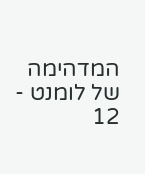המדהימה של לומנט - 12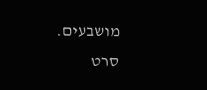מושבעים.
סרט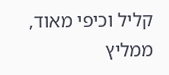קליל וכיפי מאוד, ממליץ